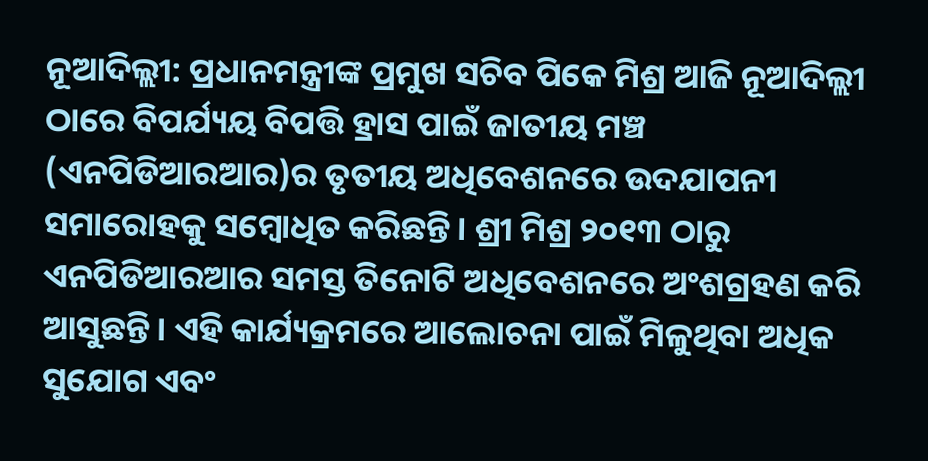ନୂଆଦିଲ୍ଲୀ: ପ୍ରଧାନମନ୍ତ୍ରୀଙ୍କ ପ୍ରମୁଖ ସଚିବ ପିକେ ମିଶ୍ର ଆଜି ନୂଆଦିଲ୍ଲୀ ଠାରେ ବିପର୍ଯ୍ୟୟ ବିପତ୍ତି ହ୍ରାସ ପାଇଁ ଜାତୀୟ ମଞ୍ଚ (ଏନପିଡିଆରଆର)ର ତୃତୀୟ ଅଧିବେଶନରେ ଉଦଯାପନୀ ସମାରୋହକୁ ସମ୍ବୋଧିତ କରିଛନ୍ତି। ଶ୍ରୀ ମିଶ୍ର ୨୦୧୩ ଠାରୁ ଏନପିଡିଆରଆର ସମସ୍ତ ତିନୋଟି ଅଧିବେଶନରେ ଅଂଶଗ୍ରହଣ କରି ଆସୁଛନ୍ତି। ଏହି କାର୍ଯ୍ୟକ୍ରମରେ ଆଲୋଚନା ପାଇଁ ମିଳୁଥିବା ଅଧିକ ସୁଯୋଗ ଏବଂ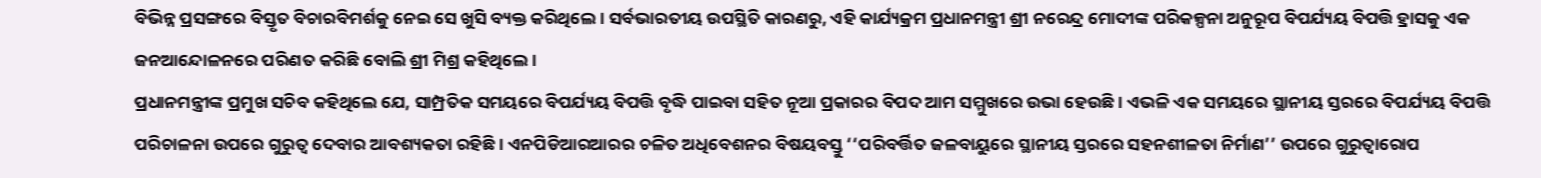ବିଭିନ୍ନ ପ୍ରସଙ୍ଗରେ ବିସ୍ତୃତ ବିଚାରବିମର୍ଶକୁ ନେଇ ସେ ଖୁସି ବ୍ୟକ୍ତ କରିଥିଲେ। ସର୍ବଭାରତୀୟ ଉପସ୍ଥିତି କାରଣରୁ, ଏହି କାର୍ଯ୍ୟକ୍ରମ ପ୍ରଧାନମନ୍ତ୍ରୀ ଶ୍ରୀ ନରେନ୍ଦ୍ର ମୋଦୀଙ୍କ ପରିକଳ୍ପନା ଅନୁରୂପ ବିପର୍ଯ୍ୟୟ ବିପତ୍ତି ହ୍ରାସକୁ ଏକ ଜନଆନ୍ଦୋଳନରେ ପରିଣତ କରିଛି ବୋଲି ଶ୍ରୀ ମିଶ୍ର କହିଥିଲେ।
ପ୍ରଧାନମନ୍ତ୍ରୀଙ୍କ ପ୍ରମୁଖ ସଚିବ କହିଥିଲେ ଯେ, ସାମ୍ପ୍ରତିକ ସମୟରେ ବିପର୍ଯ୍ୟୟ ବିପତ୍ତି ବୃଦ୍ଧି ପାଇବା ସହିତ ନୂଆ ପ୍ରକାରର ବିପଦ ଆମ ସମ୍ମୁଖରେ ଉଭା ହେଉଛି। ଏଭଳି ଏକ ସମୟରେ ସ୍ଥାନୀୟ ସ୍ତରରେ ବିପର୍ଯ୍ୟୟ ବିପତ୍ତି ପରିଚାଳନା ଉପରେ ଗୁରୁତ୍ବ ଦେବାର ଆବଶ୍ୟକତା ରହିଛି। ଏନପିଡିଆରଆରର ଚଳିତ ଅଧିବେଶନର ବିଷୟବସ୍ତୁ ‘‘ପରିବର୍ତ୍ତିତ ଜଳବାୟୁରେ ସ୍ଥାନୀୟ ସ୍ତରରେ ସହନଶୀଳତା ନିର୍ମାଣ’’ ଉପରେ ଗୁରୁତ୍ବାରୋପ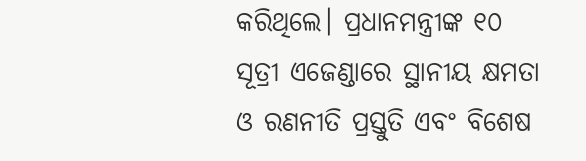କରିଥିଲେ। ପ୍ରଧାନମନ୍ତ୍ରୀଙ୍କ ୧୦ ସୂତ୍ରୀ ଏଜେଣ୍ଡାରେ ସ୍ଥାନୀୟ କ୍ଷମତା ଓ ରଣନୀତି ପ୍ରସ୍ତୁତି ଏବଂ ବିଶେଷ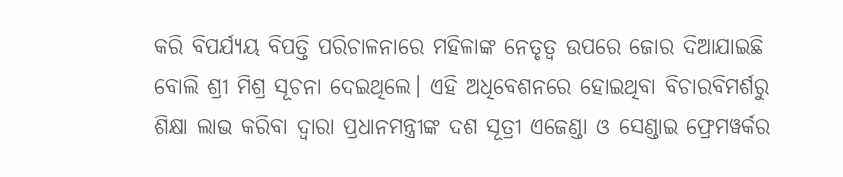କରି ବିପର୍ଯ୍ୟୟ ବିପତ୍ତି ପରିଚାଳନାରେ ମହିଳାଙ୍କ ନେତୃତ୍ବ ଉପରେ ଜୋର ଦିଆଯାଇଛି ବୋଲି ଶ୍ରୀ ମିଶ୍ର ସୂଚନା ଦେଇଥିଲେ। ଏହି ଅଧିବେଶନରେ ହୋଇଥିବା ବିଚାରବିମର୍ଶରୁ ଶିକ୍ଷା ଲାଭ କରିବା ଦ୍ବାରା ପ୍ରଧାନମନ୍ତ୍ରୀଙ୍କ ଦଶ ସୂତ୍ରୀ ଏଜେଣ୍ଡା ଓ ସେଣ୍ଡାଇ ଫ୍ରେମୱର୍କର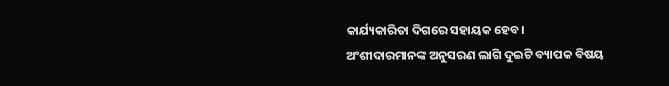କାର୍ଯ୍ୟକାରିତା ଦିଗରେ ସହାୟକ ହେବ।
ଅଂଶୀଦାରମାନଙ୍କ ଅନୁସରଣ ଲାଗି ଦୁଇଟି ବ୍ୟାପକ ବିଷୟ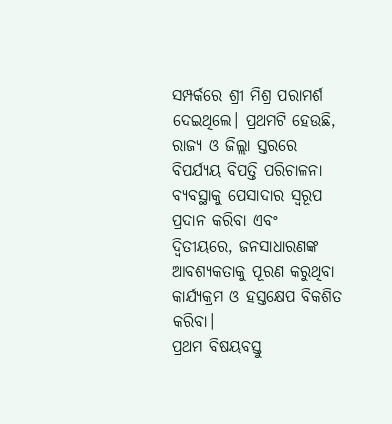ସମ୍ପର୍କରେ ଶ୍ରୀ ମିଶ୍ର ପରାମର୍ଶ ଦେଇଥିଲେ। ପ୍ରଥମଟି ହେଉଛି, ରାଜ୍ୟ ଓ ଜିଲ୍ଲା ସ୍ତରରେ ବିପର୍ଯ୍ୟୟ ବିପତ୍ତି ପରିଚାଳନା ବ୍ୟବସ୍ଥାକୁ ପେସାଦାର ସ୍ବରୂପ ପ୍ରଦାନ କରିବା ଏବଂ ଦ୍ବିତୀୟରେ, ଜନସାଧାରଣଙ୍କ ଆବଶ୍ୟକତାକୁ ପୂରଣ କରୁଥିବା କାର୍ଯ୍ୟକ୍ରମ ଓ ହସ୍ତକ୍ଷେପ ବିକଶିତ କରିବା।
ପ୍ରଥମ ବିଷୟବସ୍ତୁ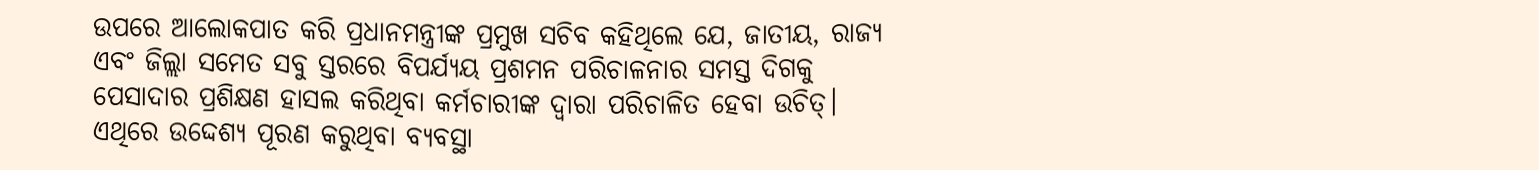ଉପରେ ଆଲୋକପାତ କରି ପ୍ରଧାନମନ୍ତ୍ରୀଙ୍କ ପ୍ରମୁଖ ସଚିବ କହିଥିଲେ ଯେ, ଜାତୀୟ, ରାଜ୍ୟ ଏବଂ ଜିଲ୍ଲା ସମେତ ସବୁ ସ୍ତରରେ ବିପର୍ଯ୍ୟୟ ପ୍ରଶମନ ପରିଚାଳନାର ସମସ୍ତ ଦିଗକୁ ପେସାଦାର ପ୍ରଶିକ୍ଷଣ ହାସଲ କରିଥିବା କର୍ମଚାରୀଙ୍କ ଦ୍ବାରା ପରିଚାଳିତ ହେବା ଉଚିତ୍। ଏଥିରେ ଉଦ୍ଦେଶ୍ୟ ପୂରଣ କରୁଥିବା ବ୍ୟବସ୍ଥା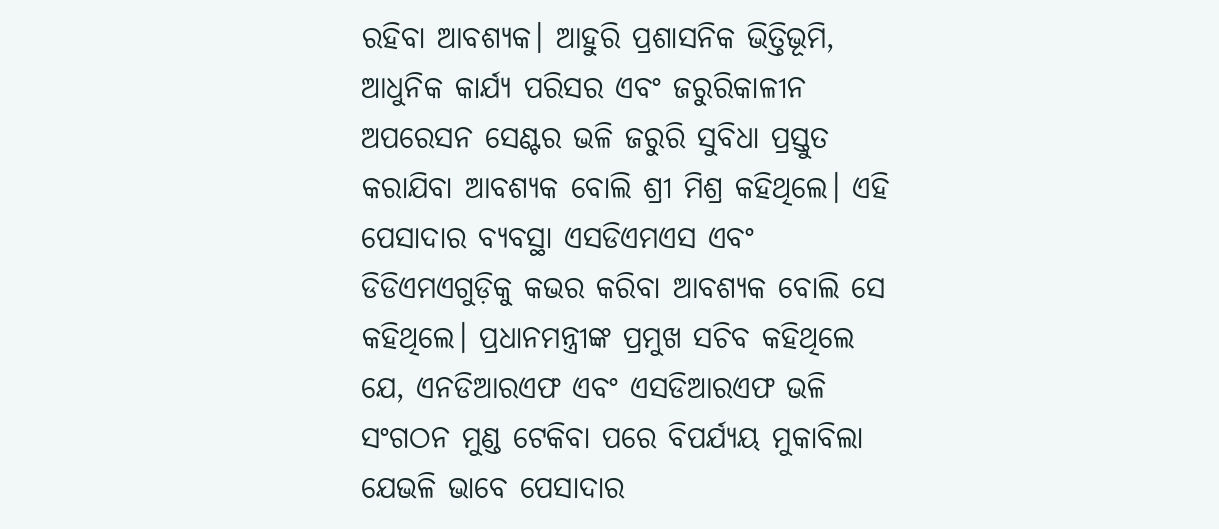ରହିବା ଆବଶ୍ୟକ। ଆହୁରି ପ୍ରଶାସନିକ ଭିତ୍ତିଭୂମି, ଆଧୁନିକ କାର୍ଯ୍ୟ ପରିସର ଏବଂ ଜରୁରିକାଳୀନ ଅପରେସନ ସେଣ୍ଟର ଭଳି ଜରୁରି ସୁବିଧା ପ୍ରସ୍ତୁତ କରାଯିବା ଆବଶ୍ୟକ ବୋଲି ଶ୍ରୀ ମିଶ୍ର କହିଥିଲେ। ଏହି ପେସାଦାର ବ୍ୟବସ୍ଥା ଏସଡିଏମଏସ ଏବଂ ଡିଡିଏମଏଗୁଡ଼ିକୁ କଭର କରିବା ଆବଶ୍ୟକ ବୋଲି ସେ କହିଥିଲେ। ପ୍ରଧାନମନ୍ତ୍ରୀଙ୍କ ପ୍ରମୁଖ ସଚିବ କହିଥିଲେ ଯେ, ଏନଡିଆରଏଫ ଏବଂ ଏସଡିଆରଏଫ ଭଳି ସଂଗଠନ ମୁଣ୍ଡ ଟେକିବା ପରେ ବିପର୍ଯ୍ୟୟ ମୁକାବିଲା ଯେଭଳି ଭାବେ ପେସାଦାର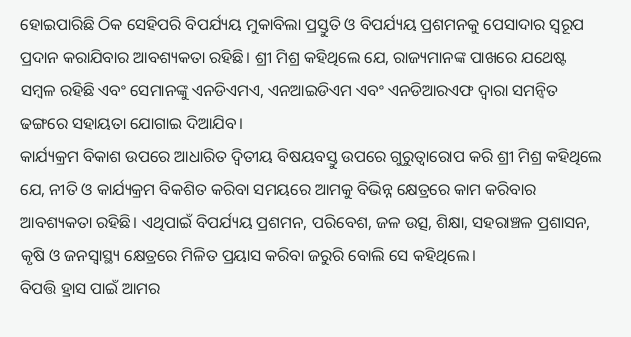ହୋଇପାରିଛି ଠିକ ସେହିପରି ବିପର୍ଯ୍ୟୟ ମୁକାବିଲା ପ୍ରସ୍ତୁତି ଓ ବିପର୍ଯ୍ୟୟ ପ୍ରଶମନକୁ ପେସାଦାର ସ୍ବରୂପ ପ୍ରଦାନ କରାଯିବାର ଆବଶ୍ୟକତା ରହିଛି। ଶ୍ରୀ ମିଶ୍ର କହିଥିଲେ ଯେ, ରାଜ୍ୟମାନଙ୍କ ପାଖରେ ଯଥେଷ୍ଟ ସମ୍ବଳ ରହିଛି ଏବଂ ସେମାନଙ୍କୁ ଏନଡିଏମଏ, ଏନଆଇଡିଏମ ଏବଂ ଏନଡିଆରଏଫ ଦ୍ବାରା ସମନ୍ବିତ ଢଙ୍ଗରେ ସହାୟତା ଯୋଗାଇ ଦିଆଯିବ।
କାର୍ଯ୍ୟକ୍ରମ ବିକାଶ ଉପରେ ଆଧାରିତ ଦ୍ବିତୀୟ ବିଷୟବସ୍ତୁ ଉପରେ ଗୁରୁତ୍ବାରୋପ କରି ଶ୍ରୀ ମିଶ୍ର କହିଥିଲେ ଯେ, ନୀତି ଓ କାର୍ଯ୍ୟକ୍ରମ ବିକଶିତ କରିବା ସମୟରେ ଆମକୁ ବିଭିନ୍ନ କ୍ଷେତ୍ରରେ କାମ କରିବାର ଆବଶ୍ୟକତା ରହିଛି। ଏଥିପାଇଁ ବିପର୍ଯ୍ୟୟ ପ୍ରଶମନ, ପରିବେଶ, ଜଳ ଉତ୍ସ, ଶିକ୍ଷା, ସହରାଞ୍ଚଳ ପ୍ରଶାସନ, କୃଷି ଓ ଜନସ୍ବାସ୍ଥ୍ୟ କ୍ଷେତ୍ରରେ ମିଳିତ ପ୍ରୟାସ କରିବା ଜରୁରି ବୋଲି ସେ କହିଥିଲେ।
ବିପତ୍ତି ହ୍ରାସ ପାଇଁ ଆମର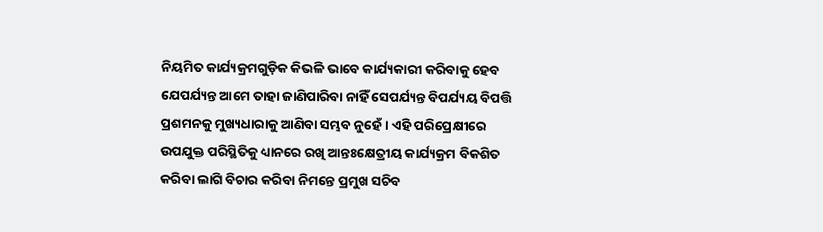ନିୟମିତ କାର୍ଯ୍ୟକ୍ରମଗୁଡ଼ିକ କିଭଳି ଭାବେ କାର୍ଯ୍ୟକାରୀ କରିବାକୁ ହେବ ଯେପର୍ଯ୍ୟନ୍ତ ଆମେ ତାହା ଜାଣିପାରିବା ନାହିଁ ସେପର୍ଯ୍ୟନ୍ତ ବିପର୍ଯ୍ୟୟ ବିପତ୍ତି ପ୍ରଶମନକୁ ମୁଖ୍ୟଧାରାକୁ ଆଣିବା ସମ୍ଭବ ନୁହେଁ। ଏହି ପରିପ୍ରେକ୍ଷୀରେ ଉପଯୁକ୍ତ ପରିସ୍ଥିତିକୁ ଧ୍ୟାନରେ ରଖି ଆନ୍ତଃକ୍ଷେତ୍ରୀୟ କାର୍ଯ୍ୟକ୍ରମ ବିକଶିତ କରିବା ଲାଗି ବିଚାର କରିବା ନିମନ୍ତେ ପ୍ରମୁଖ ସଚିବ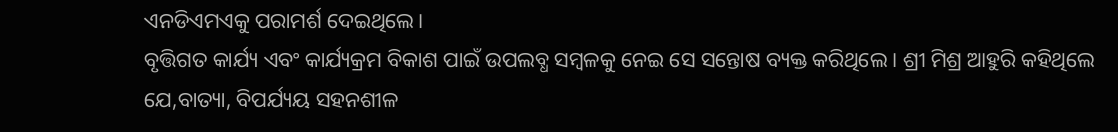ଏନଡିଏମଏକୁ ପରାମର୍ଶ ଦେଇଥିଲେ।
ବୃତ୍ତିଗତ କାର୍ଯ୍ୟ ଏବଂ କାର୍ଯ୍ୟକ୍ରମ ବିକାଶ ପାଇଁ ଉପଲବ୍ଧ ସମ୍ବଳକୁ ନେଇ ସେ ସନ୍ତୋଷ ବ୍ୟକ୍ତ କରିଥିଲେ । ଶ୍ରୀ ମିଶ୍ର ଆହୁରି କହିଥିଲେ ଯେ,ବାତ୍ୟା, ବିପର୍ଯ୍ୟୟ ସହନଶୀଳ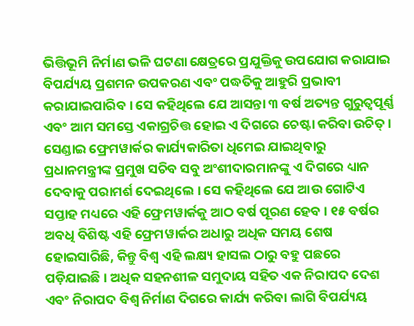ଭିତ୍ତିଭୂମି ନିର୍ମାଣ ଭଳି ଘଟଣା କ୍ଷେତ୍ରରେ ପ୍ରଯୁକ୍ତିକୁ ଉପଯୋଗ କରାଯାଇ ବିପର୍ଯ୍ୟୟ ପ୍ରଶମନ ଉପକରଣ ଏବଂ ପଦ୍ଧତିକୁ ଆହୁରି ପ୍ରଭାବୀ କରାଯାଇପାରିବ । ସେ କହିଥିଲେ ଯେ ଆସନ୍ତା ୩ ବର୍ଷ ଅତ୍ୟନ୍ତ ଗୁରୁତ୍ବପୂର୍ଣ୍ଣ ଏବଂ ଆମ ସମସ୍ତେ ଏକାଗ୍ରଚିତ୍ତ ହୋଇ ଏ ଦିଗରେ ଚେଷ୍ଟା କରିବା ଉଚିତ୍ ।
ସେଣ୍ଡାଇ ଫ୍ରେମୱାର୍କର କାର୍ଯ୍ୟକାରିତା ଧିମେଇ ଯାଇଥିବାରୁ ପ୍ରଧାନମନ୍ତ୍ରୀଙ୍କ ପ୍ରମୁଖ ସଚିବ ସବୁ ଅଂଶୀଦାରମାନଙ୍କୁ ଏ ଦିଗରେ ଧ୍ୟାନ ଦେବାକୁ ପରାମର୍ଶ ଦେଇଥିଲେ । ସେ କହିଥିଲେ ଯେ ଆଉ ଗୋଟିଏ ସପ୍ତାହ ମଧ୍ୟରେ ଏହି ଫ୍ରେମୱାର୍କକୁ ଆଠ ବର୍ଷ ପୂରଣ ହେବ । ୧୫ ବର୍ଷର ଅବଧି ବିଶିଷ୍ଟ ଏହି ଫ୍ରେମୱାର୍କର ଅଧାରୁ ଅଧିକ ସମୟ ଶେଷ ହୋଇସାରିଛି, କିନ୍ତୁ ବିଶ୍ବ ଏହି ଲକ୍ଷ୍ୟ ହାସଲ ଠାରୁ ବହୁ ପଛରେ ପଡ଼ିଯାଇଛି । ଅଧିକ ସହନଶୀଳ ସମୁଦାୟ ସହିତ ଏକ ନିରାପଦ ଦେଶ ଏବଂ ନିରାପଦ ବିଶ୍ବ ନିର୍ମାଣ ଦିଗରେ କାର୍ଯ୍ୟ କରିବା ଲାଗି ବିପର୍ଯ୍ୟୟ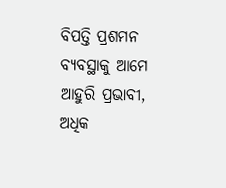ବିପତ୍ତି ପ୍ରଶମନ ବ୍ୟବସ୍ଥାକୁ ଆମେ ଆହୁରି ପ୍ରଭାବୀ, ଅଧିକ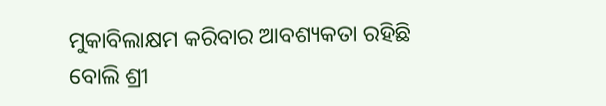ମୁକାବିଲାକ୍ଷମ କରିବାର ଆବଶ୍ୟକତା ରହିଛି ବୋଲି ଶ୍ରୀ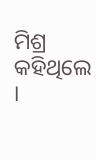ମିଶ୍ର କହିଥିଲେ ।